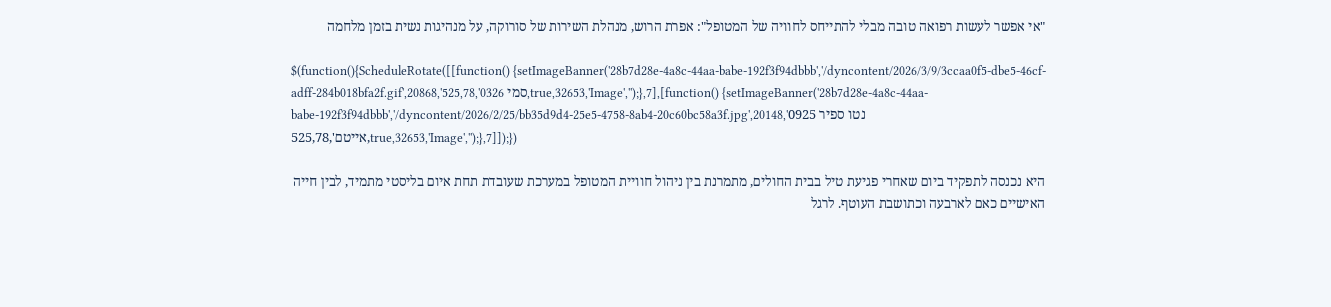"אי אפשר לעשות רפואה טובה מבלי להתייחס לחוויה של המטופל": אפרת הרוש, מנהלת השירות של סורוקה, על מנהיגות נשית בזמן מלחמה

$(function(){ScheduleRotate([[function() {setImageBanner('28b7d28e-4a8c-44aa-babe-192f3f94dbbb','/dyncontent/2026/3/9/3ccaa0f5-dbe5-46cf-adff-284b018bfa2f.gif',20868,'סמי 0326',525,78,true,32653,'Image','');},7],[function() {setImageBanner('28b7d28e-4a8c-44aa-babe-192f3f94dbbb','/dyncontent/2026/2/25/bb35d9d4-25e5-4758-8ab4-20c60bc58a3f.jpg',20148,'נטו ספיר 0925 אייטם',525,78,true,32653,'Image','');},7]]);})

היא נכנסה לתפקיד ביום שאחרי פגיעת טיל בבית החולים, מתמרנת בין ניהול חוויית המטופל במערכת שעובדת תחת איום בליסטי מתמיד, לבין חייה האישיים כאם לארבעה וכתושבת העוטף. לרגל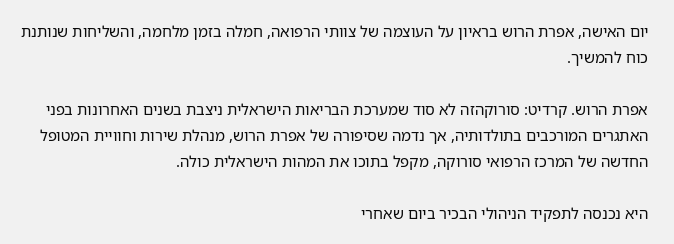יום האישה, אפרת הרוש בראיון על העוצמה של צוותי הרפואה, חמלה בזמן מלחמה, והשליחות שנותנת כוח להמשיך.

אפרת הרוש. קרדיט: סורוקהזה לא סוד שמערכת הבריאות הישראלית ניצבת בשנים האחרונות בפני האתגרים המורכבים בתולדותיה, אך נדמה שסיפורה של אפרת הרוש, מנהלת שירות וחוויית המטופל החדשה של המרכז הרפואי סורוקה, מקפל בתוכו את המהות הישראלית כולה.

היא נכנסה לתפקיד הניהולי הבכיר ביום שאחרי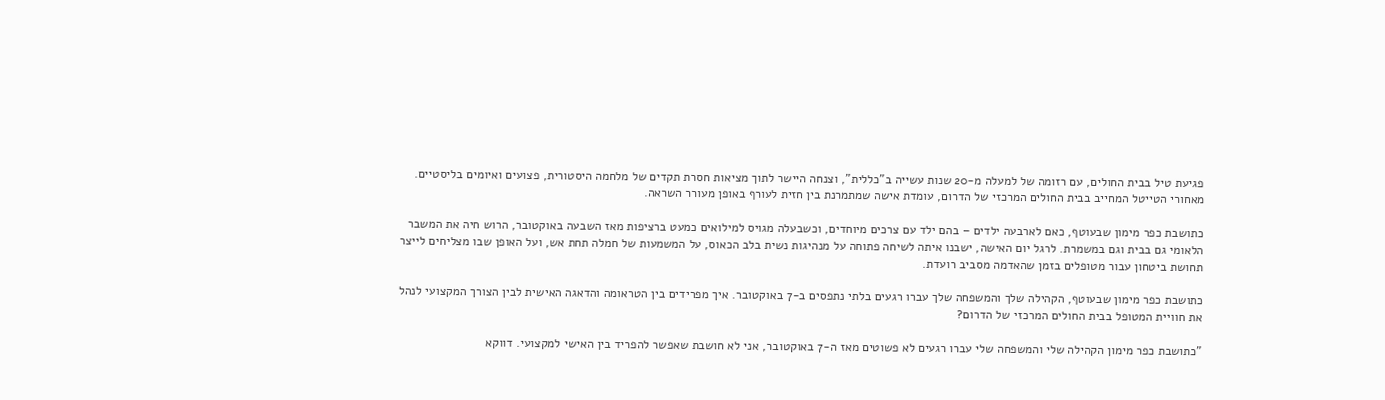פגיעת טיל בבית החולים, עם רזומה של למעלה מ-20 שנות עשייה ב"כללית", וצנחה היישר לתוך מציאות חסרת תקדים של מלחמה היסטורית, פצועים ואיומים בליסטיים. מאחורי הטייטל המחייב בבית החולים המרכזי של הדרום, עומדת אישה שמתמרנת בין חזית לעורף באופן מעורר השראה.

כתושבת כפר מימון שבעוטף, כאם לארבעה ילדים – בהם ילד עם צרכים מיוחדים, וכשבעלה מגויס למילואים כמעט ברציפות מאז השבעה באוקטובר, הרוש חיה את המשבר הלאומי גם בבית וגם במשמרת. לרגל יום האישה, ישבנו איתה לשיחה פתוחה על מנהיגות נשית בלב הכאוס, על המשמעות של חמלה תחת אש, ועל האופן שבו מצליחים לייצר תחושת ביטחון עבור מטופלים בזמן שהאדמה מסביב רועדת.

כתושבת כפר מימון שבעוטף, הקהילה שלך והמשפחה שלך עברו רגעים בלתי נתפסים ב-7 באוקטובר. איך מפרידים בין הטראומה והדאגה האישית לבין הצורך המקצועי לנהל את חוויית המטופל בבית החולים המרכזי של הדרום?

"כתושבת כפר מימון הקהילה שלי והמשפחה שלי עברו רגעים לא פשוטים מאז ה-7 באוקטובר, אני לא חושבת שאפשר להפריד בין האישי למקצועי. דווקא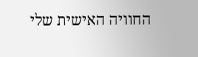החוויה האישית שלי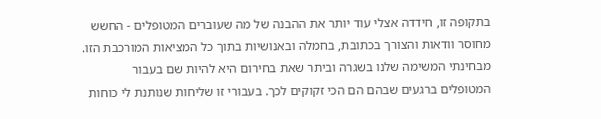בתקופה זו, חידדה אצלי עוד יותר את ההבנה של מה שעוברים המטופלים - החשש מחוסר וודאות והצורך בכתובת, בחמלה ובאנושיות בתוך כל המציאות המורכבת הזו. מבחינתי המשימה שלנו בשגרה וביתר שאת בחירום היא להיות שם בעבור המטופלים ברגעים שבהם הם הכי זקוקים לכך. בעבורי זו שליחות שנותנת לי כוחות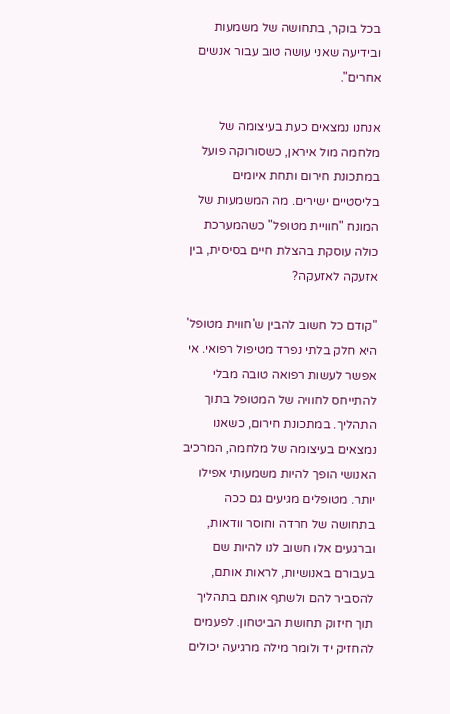בכל בוקר, בתחושה של משמעות ובידיעה שאני עושה טוב עבור אנשים אחרים".

אנחנו נמצאים כעת בעיצומה של מלחמה מול איראן, כשסורוקה פועל במתכונת חירום ותחת איומים בליסטיים ישירים. מה המשמעות של המונח "חוויית מטופל" כשהמערכת כולה עוסקת בהצלת חיים בסיסית, בין אזעקה לאזעקה?

"קודם כל חשוב להבין ש'חווית מטופל' היא חלק בלתי נפרד מטיפול רפואי. אי אפשר לעשות רפואה טובה מבלי להתייחס לחוויה של המטופל בתוך התהליך. במתכונת חירום, כשאנו נמצאים בעיצומה של מלחמה, המרכיב האנושי הופך להיות משמעותי אפילו יותר. מטופלים מגיעים גם ככה בתחושה של חרדה וחוסר וודאות, וברגעים אלו חשוב לנו להיות שם בעבורם באנושיות, לראות אותם, להסביר להם ולשתף אותם בתהליך תוך חיזוק תחושת הביטחון. לפעמים להחזיק יד ולומר מילה מרגיעה יכולים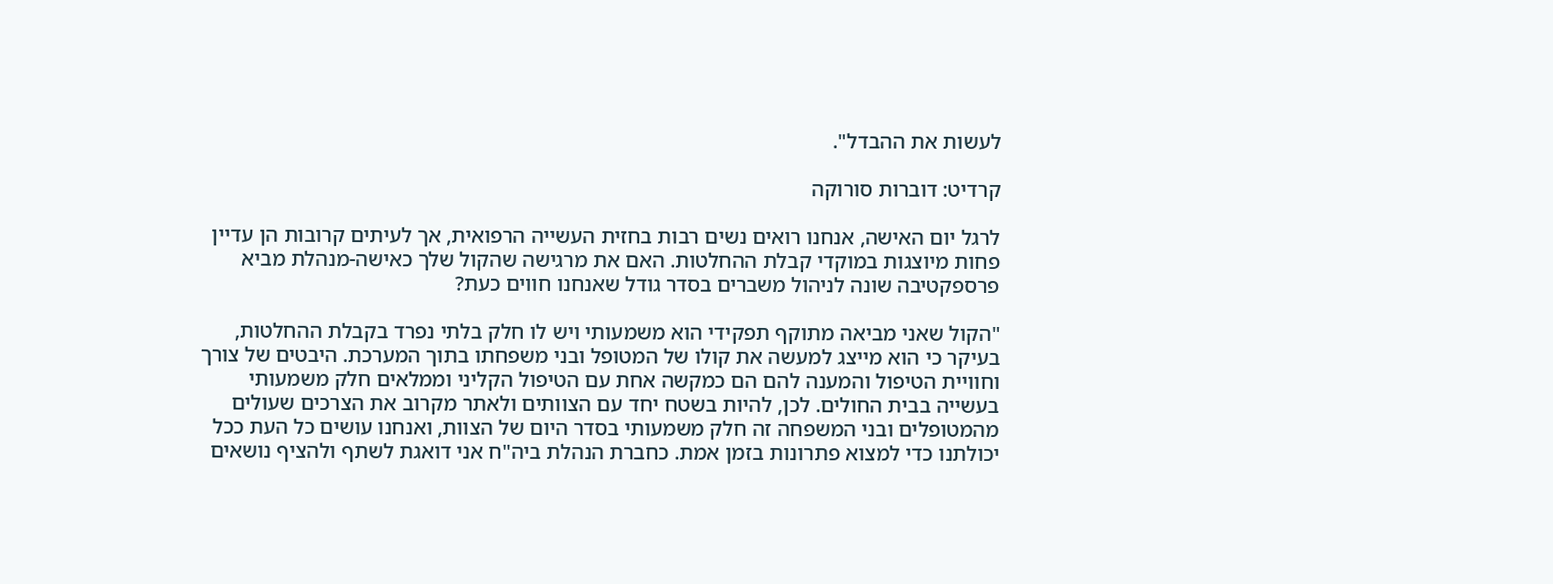לעשות את ההבדל".

קרדיט: דוברות סורוקה

לרגל יום האישה, אנחנו רואים נשים רבות בחזית העשייה הרפואית, אך לעיתים קרובות הן עדיין פחות מיוצגות במוקדי קבלת ההחלטות. האם את מרגישה שהקול שלך כאישה-מנהלת מביא פרספקטיבה שונה לניהול משברים בסדר גודל שאנחנו חווים כעת?

"הקול שאני מביאה מתוקף תפקידי הוא משמעותי ויש לו חלק בלתי נפרד בקבלת ההחלטות, בעיקר כי הוא מייצג למעשה את קולו של המטופל ובני משפחתו בתוך המערכת. היבטים של צורך וחוויית הטיפול והמענה להם הם כמקשה אחת עם הטיפול הקליני וממלאים חלק משמעותי בעשייה בבית החולים. לכן, להיות בשטח יחד עם הצוותים ולאתר מקרוב את הצרכים שעולים מהמטופלים ובני המשפחה זה חלק משמעותי בסדר היום של הצוות, ואנחנו עושים כל העת ככל יכולתנו כדי למצוא פתרונות בזמן אמת. כחברת הנהלת ביה"ח אני דואגת לשתף ולהציף נושאים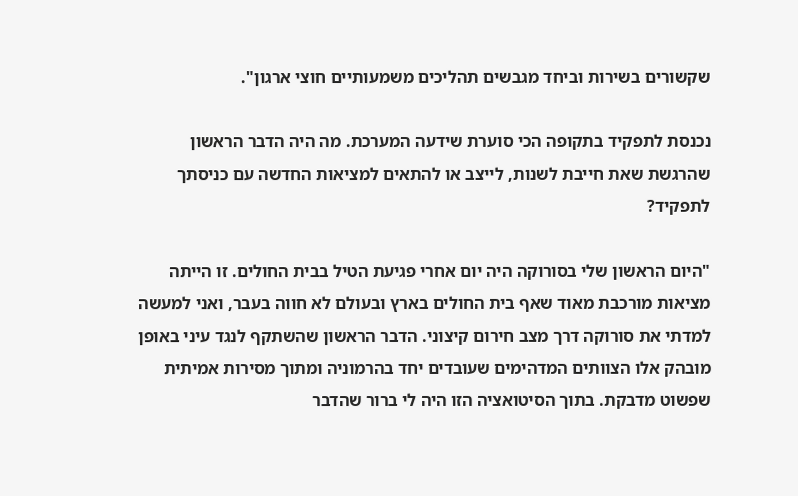שקשורים בשירות וביחד מגבשים תהליכים משמעותיים חוצי ארגון".

נכנסת לתפקיד בתקופה הכי סוערת שידעה המערכת. מה היה הדבר הראשון שהרגשת שאת חייבת לשנות, לייצב או להתאים למציאות החדשה עם כניסתך לתפקיד?

"היום הראשון שלי בסורוקה היה יום אחרי פגיעת הטיל בבית החולים. זו הייתה מציאות מורכבת מאוד שאף בית החולים בארץ ובעולם לא חווה בעבר, ואני למעשה למדתי את סורוקה דרך מצב חירום קיצוני. הדבר הראשון שהשתקף לנגד עיני באופן מובהק אלו הצוותים המדהימים שעובדים יחד בהרמוניה ומתוך מסירות אמיתית שפשוט מדבקת. בתוך הסיטואציה הזו היה לי ברור שהדבר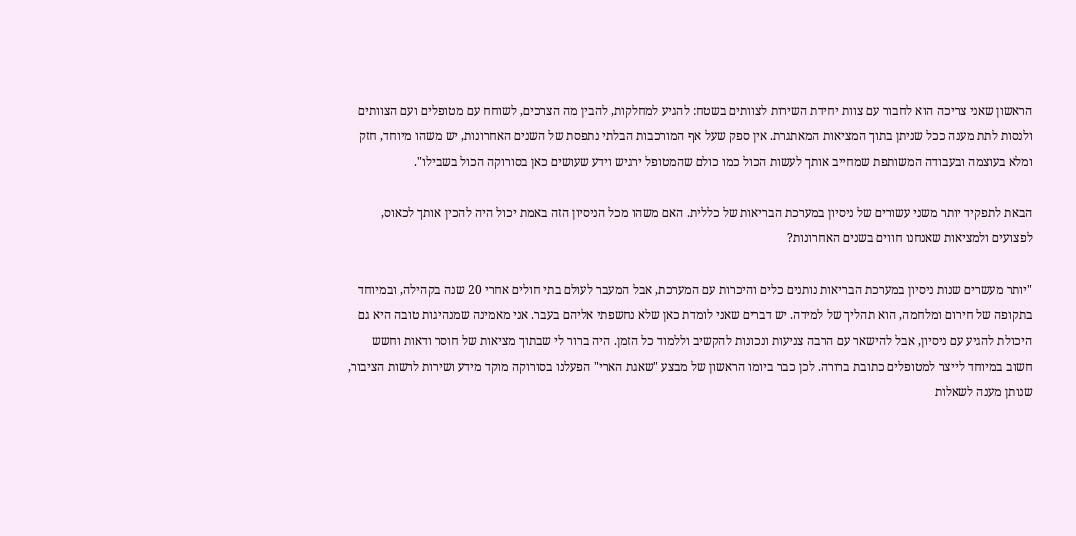הראשון שאני צריכה הוא לחבור עם צוות יחידת השירות לצוותים בשטח: להגיע למחלקות, להבין מה הצרכים, לשוחח עם מטופלים ועם הצוותים ולנסות לתת מענה ככל שניתן בתוך המציאות המאתגרת. אין ספק שעל אף המורכבות הבלתי נתפסת של השנים האחרונות, יש משהו מיוחד, חזק ומלא בעוצמה ובעבודה המשותפת שמחייב אותך לעשות הכול כמו כולם שהמטופל ירגיש וידע שעושים כאן בסורוקה הכול בשבילו".

הבאת לתפקיד יותר משני עשורים של ניסיון במערכת הבריאות של כללית. האם משהו מכל הניסיון הזה באמת יכול היה להכין אותך לכאוס, לפצועים ולמציאות שאנחנו חווים בשנים האחרונות?

"יותר מעשרים שנות ניסיון במערכת הבריאות נותנים כלים והיכרות עם המערכת, אבל המעבר לעולם בתי חולים אחרי 20 שנה בקהילה, ובמיוחד בתקופה של חירום ומלחמה, הוא תהליך של למידה. יש דברים שאני לומדת כאן שלא נחשפתי אליהם בעבר. אני מאמינה שמנהיגות טובה היא גם היכולת להגיע עם ניסיון, אבל להישאר עם הרבה צניעות ונכונות להקשיב וללמוד כל הזמן. היה ברור לי שבתוך מציאות של חוסר ודאות וחשש חשוב במיוחד לייצר למטופלים כתובת ברורה. לכן כבר ביומו הראשון של מבצע "שאגת הארי" הפעלנו בסורוקה מוקד מידע ושירות לרשות הציבור, שנותן מענה לשאלות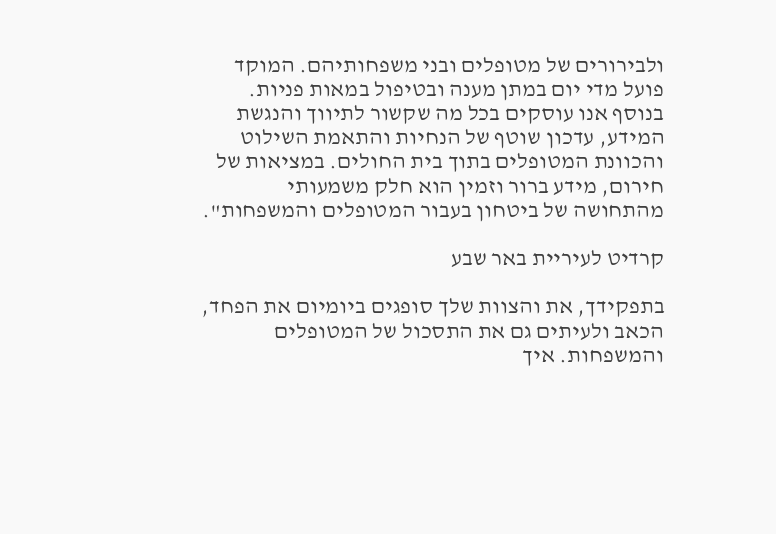ולבירורים של מטופלים ובני משפחותיהם. המוקד פועל מדי יום במתן מענה ובטיפול במאות פניות. בנוסף אנו עוסקים בכל מה שקשור לתיווך והנגשת המידע, עדכון שוטף של הנחיות והתאמת השילוט והכוונת המטופלים בתוך בית החולים. במציאות של חירום, מידע ברור וזמין הוא חלק משמעותי מהתחושה של ביטחון בעבור המטופלים והמשפחות".

קרדיט לעיריית באר שבע

בתפקידך, את והצוות שלך סופגים ביומיום את הפחד, הכאב ולעיתים גם את התסכול של המטופלים והמשפחות. איך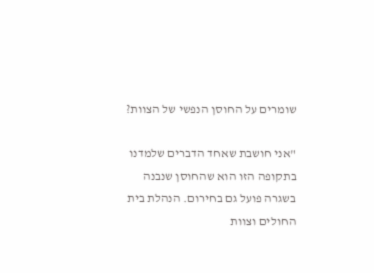שומרים על החוסן הנפשי של הצוות?

"אני חושבת שאחד הדברים שלמדנו בתקופה הזו הוא שהחוסן שנבנה בשגרה פועל גם בחירום. הנהלת בית החולים וצוות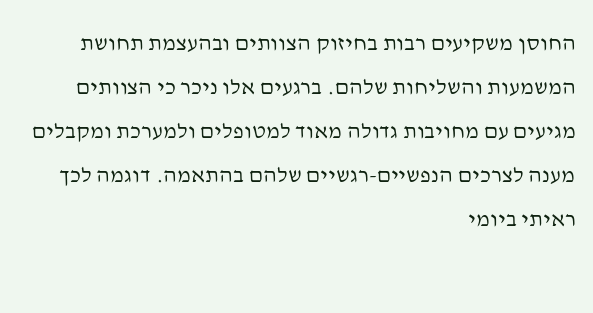החוסן משקיעים רבות בחיזוק הצוותים ובהעצמת תחושת המשמעות והשליחות שלהם. ברגעים אלו ניכר כי הצוותים מגיעים עם מחויבות גדולה מאוד למטופלים ולמערכת ומקבלים מענה לצרכים הנפשיים-רגשיים שלהם בהתאמה. דוגמה לכך ראיתי ביומי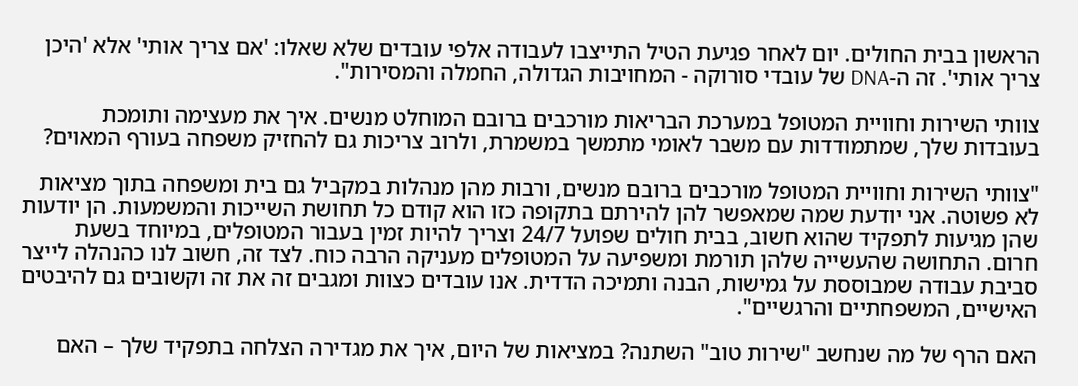הראשון בבית החולים. יום לאחר פגיעת הטיל התייצבו לעבודה אלפי עובדים שלא שאלו: 'אם צריך אותי' אלא 'היכן צריך אותי'. זה ה-DNA של עובדי סורוקה - המחויבות הגדולה, החמלה והמסירות".

צוותי השירות וחוויית המטופל במערכת הבריאות מורכבים ברובם המוחלט מנשים. איך את מעצימה ותומכת בעובדות שלך, שמתמודדות עם משבר לאומי מתמשך במשמרת, ולרוב צריכות גם להחזיק משפחה בעורף המאוים?

"צוותי השירות וחוויית המטופל מורכבים ברובם מנשים, ורבות מהן מנהלות במקביל גם בית ומשפחה בתוך מציאות לא פשוטה. אני יודעת שמה שמאפשר להן להירתם בתקופה כזו הוא קודם כל תחושת השייכות והמשמעות. הן יודעות שהן מגיעות לתפקיד שהוא חשוב, בבית חולים שפועל 24/7 וצריך להיות זמין בעבור המטופלים, במיוחד בשעת חרום. התחושה שהעשייה שלהן תורמת ומשפיעה על המטופלים מעניקה הרבה כוח. לצד זה, חשוב לנו כהנהלה לייצר סביבת עבודה שמבוססת על גמישות, הבנה ותמיכה הדדית. אנו עובדים כצוות ומגבים זה את זה וקשובים גם להיבטים האישיים, המשפחתיים והרגשיים".

האם הרף של מה שנחשב "שירות טוב" השתנה? במציאות של היום, איך את מגדירה הצלחה בתפקיד שלך – האם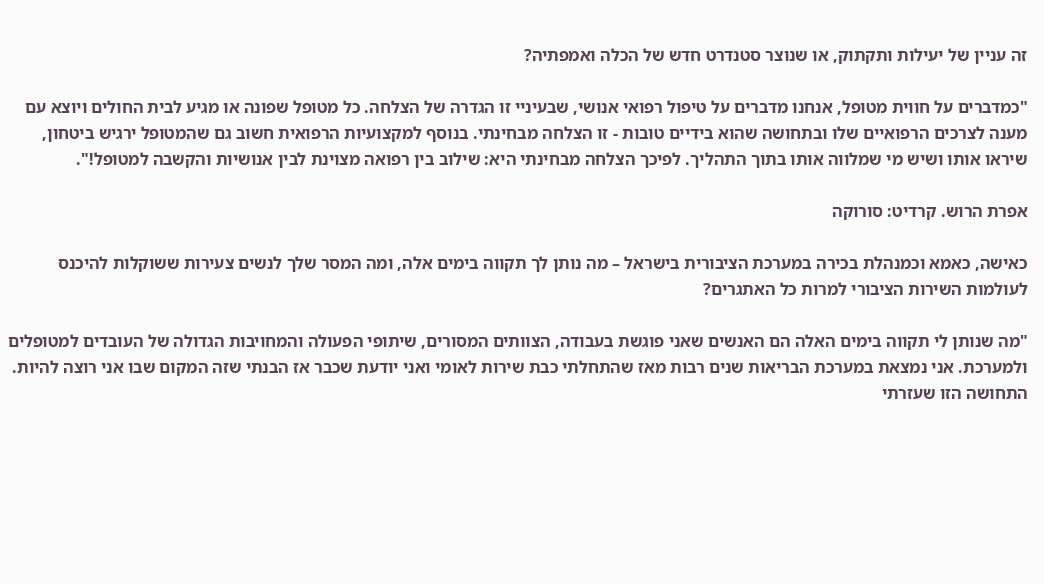זה עניין של יעילות ותקתוק, או שנוצר סטנדרט חדש של הכלה ואמפתיה?

"כמדברים על חווית מטופל, אנחנו מדברים על טיפול רפואי אנושי, שבעיניי זו הגדרה של הצלחה. כל מטופל שפונה או מגיע לבית החולים ויוצא עם מענה לצרכים הרפואיים שלו ובתחושה שהוא בידיים טובות - זו הצלחה מבחינתי. בנוסף למקצועיות הרפואית חשוב גם שהמטופל ירגיש ביטחון, שיראו אותו ושיש מי שמלווה אותו בתוך התהליך. לפיכך הצלחה מבחינתי היא: שילוב בין רפואה מצוינת לבין אנושיות והקשבה למטופל!".

אפרת הרוש. קרדיט: סורוקה

כאישה, כאמא וכמנהלת בכירה במערכת הציבורית בישראל – מה נותן לך תקווה בימים אלה, ומה המסר שלך לנשים צעירות ששוקלות להיכנס לעולמות השירות הציבורי למרות כל האתגרים?

"מה שנותן לי תקווה בימים האלה הם האנשים שאני פוגשת בעבודה, הצוותים המסורים, שיתופי הפעולה והמחויבות הגדולה של העובדים למטופלים ולמערכת. אני נמצאת במערכת הבריאות שנים רבות מאז שהתחלתי כבת שירות לאומי ואני יודעת שכבר אז הבנתי שזה המקום שבו אני רוצה להיות. התחושה הזו שעזרתי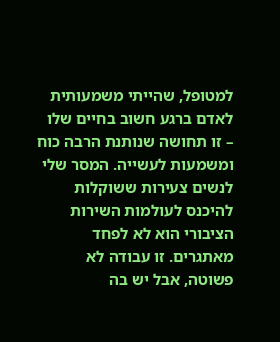למטופל, שהייתי משמעותית לאדם ברגע חשוב בחיים שלו – זו תחושה שנותנת הרבה כוח ומשמעות לעשייה. המסר שלי לנשים צעירות ששוקלות להיכנס לעולמות השירות הציבורי הוא לא לפחד מאתגרים. זו עבודה לא פשוטה, אבל יש בה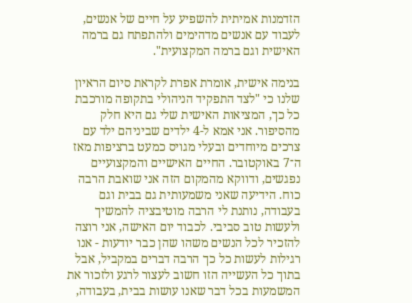הזדמנות אמיתית להשפיע על חיים של אנשים, לעבוד עם אנשים מדהימים ולהתפתח גם ברמה האישית וגם ברמה המקצועית".

בנימה אישית, אומרת אפרת לקראת סיום הראיון שלנו כי "לצד התפקיד הניהולי בתקופה מורכבת כל כך, המציאות האישית שלי גם היא חלק מהסיפור. אני אמא ל-4 ילדים שביניהם ילד עם צרכים מיוחדים ובעלי מגויס כמעט ברציפות מאז ה־7 באוקטובר. החיים האישיים והמקצועיים נפגשים, ודווקא מהמקום הזה אני שואבת הרבה כוח. הידיעה שאני משמעותית גם בבית וגם בעבודה, נותנת לי הרבה מוטיבציה להמשיך ולעשות טוב סביבי. לכבוד יום האישה, אני רוצה להזכיר לכל הנשים משהו שהן כבר יודעות - אנו רגילות לעשות כל כך הרבה דברים במקביל, אבל בתוך כל העשייה הזו חשוב לעצור לרגע ולזכור את המשמעות בכל דבר שאנו עושות בבית, בעבודה,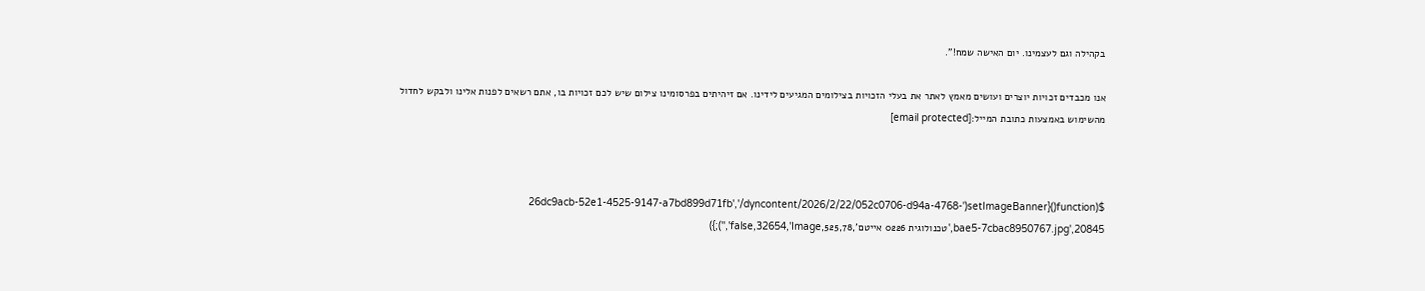בקהילה וגם לעצמינו. יום האישה שמח!".

אנו מכבדים זכויות יוצרים ועושים מאמץ לאתר את בעלי הזכויות בצילומים המגיעים לידינו. אם זיהיתים בפרסומינו צילום שיש לכם זכויות בו, אתם רשאים לפנות אלינו ולבקש לחדול מהשימוש באמצעות כתובת המייל:[email protected]



$(function(){setImageBanner('26dc9acb-52e1-4525-9147-a7bd899d71fb','/dyncontent/2026/2/22/052c0706-d94a-4768-bae5-7cbac8950767.jpg',20845,'טכנולוגית 0226 אייטם',525,78,false,32654,'Image','');})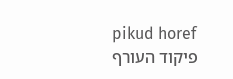pikud horef
פיקוד העורף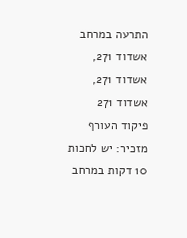התרעה במרחב אשדוד 271, אשדוד 271, אשדוד 271
פיקוד העורף מזכיר: יש לחכות 10 דקות במרחב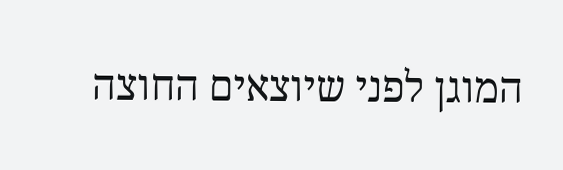המוגן לפני שיוצאים החוצה